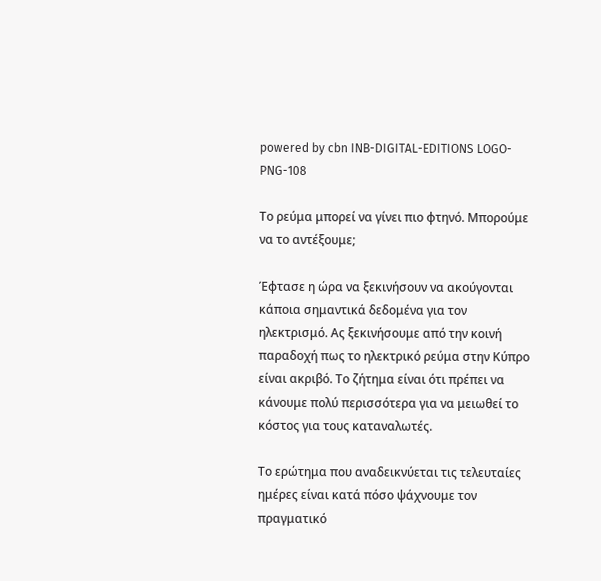powered by cbn INB-DIGITAL-EDITIONS LOGO-PNG-108

Το ρεύμα μπορεί να γίνει πιο φτηνό. Μπορούμε να το αντέξουμε;

Έφτασε η ώρα να ξεκινήσουν να ακούγονται κάποια σημαντικά δεδομένα για τον ηλεκτρισμό. Ας ξεκινήσουμε από την κοινή παραδοχή πως το ηλεκτρικό ρεύμα στην Κύπρο είναι ακριβό. Το ζήτημα είναι ότι πρέπει να κάνουμε πολύ περισσότερα για να μειωθεί το κόστος για τους καταναλωτές.

Το ερώτημα που αναδεικνύεται τις τελευταίες ημέρες είναι κατά πόσο ψάχνουμε τον πραγματικό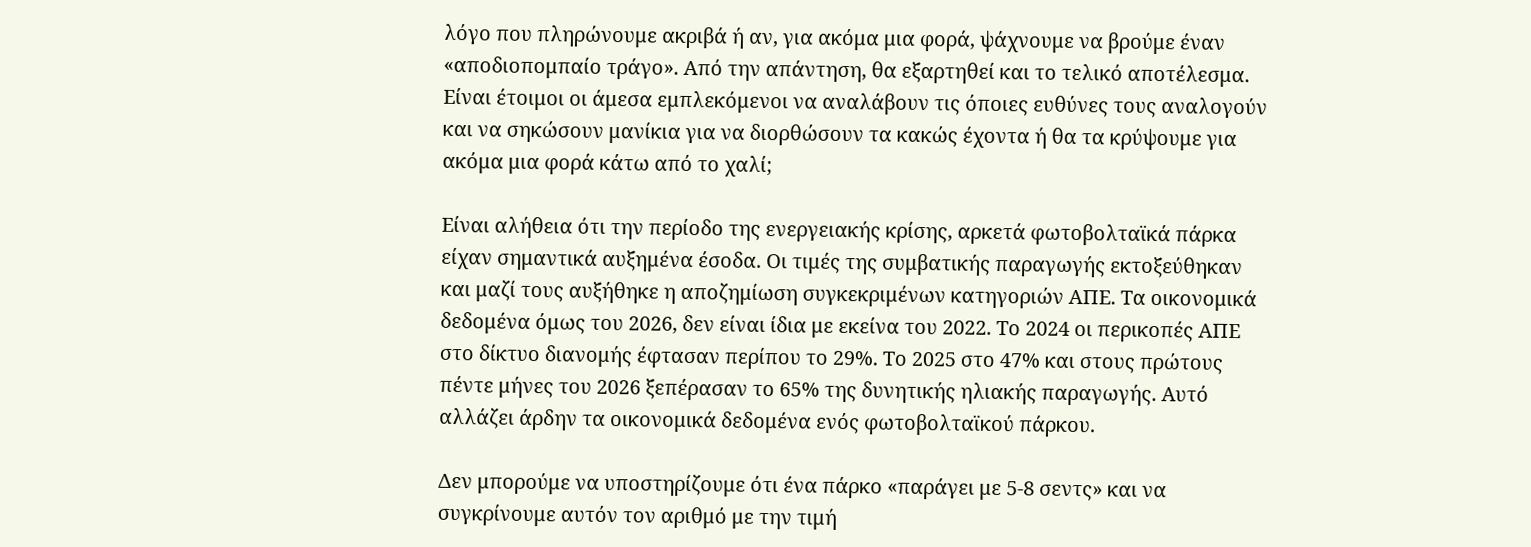λόγο που πληρώνουμε ακριβά ή αν, για ακόμα μια φορά, ψάχνουμε να βρούμε έναν «αποδιοπομπαίο τράγο». Από την απάντηση, θα εξαρτηθεί και το τελικό αποτέλεσμα. Είναι έτοιμοι οι άμεσα εμπλεκόμενοι να αναλάβουν τις όποιες ευθύνες τους αναλογούν και να σηκώσουν μανίκια για να διορθώσουν τα κακώς έχοντα ή θα τα κρύψουμε για ακόμα μια φορά κάτω από το χαλί;

Είναι αλήθεια ότι την περίοδο της ενεργειακής κρίσης, αρκετά φωτοβολταϊκά πάρκα είχαν σημαντικά αυξημένα έσοδα. Οι τιμές της συμβατικής παραγωγής εκτοξεύθηκαν και μαζί τους αυξήθηκε η αποζημίωση συγκεκριμένων κατηγοριών ΑΠΕ. Τα οικονομικά δεδομένα όμως του 2026, δεν είναι ίδια με εκείνα του 2022. Το 2024 οι περικοπές ΑΠΕ στο δίκτυο διανομής έφτασαν περίπου το 29%. Το 2025 στο 47% και στους πρώτους πέντε μήνες του 2026 ξεπέρασαν το 65% της δυνητικής ηλιακής παραγωγής. Αυτό αλλάζει άρδην τα οικονομικά δεδομένα ενός φωτοβολταϊκού πάρκου.

Δεν μπορούμε να υποστηρίζουμε ότι ένα πάρκο «παράγει με 5-8 σεντς» και να συγκρίνουμε αυτόν τον αριθμό με την τιμή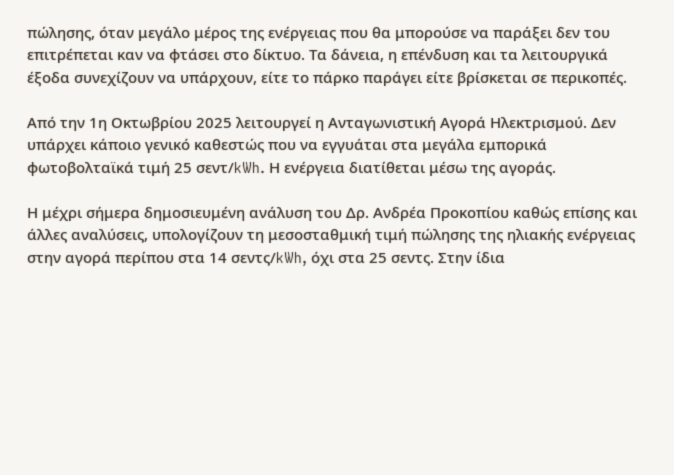πώλησης, όταν μεγάλο μέρος της ενέργειας που θα μπορούσε να παράξει δεν του επιτρέπεται καν να φτάσει στο δίκτυο. Τα δάνεια, η επένδυση και τα λειτουργικά έξοδα συνεχίζουν να υπάρχουν, είτε το πάρκο παράγει είτε βρίσκεται σε περικοπές.

Από την 1η Οκτωβρίου 2025 λειτουργεί η Ανταγωνιστική Αγορά Ηλεκτρισμού. Δεν υπάρχει κάποιο γενικό καθεστώς που να εγγυάται στα μεγάλα εμπορικά φωτοβολταϊκά τιμή 25 σεντ/kWh. Η ενέργεια διατίθεται μέσω της αγοράς.

Η μέχρι σήμερα δημοσιευμένη ανάλυση του Δρ. Ανδρέα Προκοπίου καθώς επίσης και άλλες αναλύσεις, υπολογίζουν τη μεσοσταθμική τιμή πώλησης της ηλιακής ενέργειας στην αγορά περίπου στα 14 σεντς/kWh, όχι στα 25 σεντς. Στην ίδια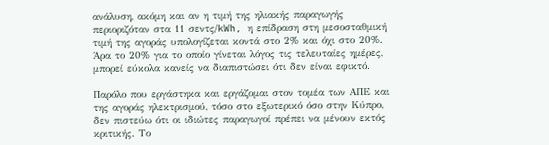ανάλυση, ακόμη και αν η τιμή της ηλιακής παραγωγής περιοριζόταν στα 11 σεντς/kWh, η επίδραση στη μεσοσταθμική τιμή της αγοράς υπολογίζεται κοντά στο 2% και όχι στο 20%. Άρα το 20% για το οποίο γίνεται λόγος τις τελευταίες ημέρες, μπορεί εύκολα κανείς να διαπιστώσει ότι δεν είναι εφικτό.

Παρόλο που εργάστηκα και εργάζομαι στον τομέα των ΑΠΕ και της αγοράς ηλεκτρισμού, τόσο στο εξωτερικό όσο στην Κύπρο, δεν πιστεύω ότι οι ιδιώτες παραγωγοί πρέπει να μένουν εκτός κριτικής. Το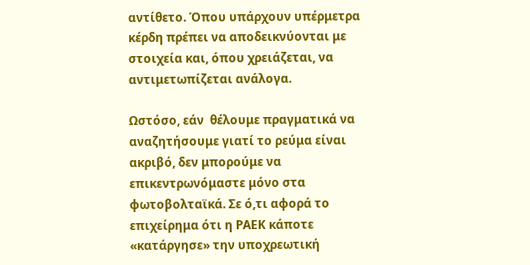αντίθετο. Όπου υπάρχουν υπέρμετρα κέρδη πρέπει να αποδεικνύονται με στοιχεία και, όπου χρειάζεται, να αντιμετωπίζεται ανάλογα.

Ωστόσο, εάν  θέλουμε πραγματικά να αναζητήσουμε γιατί το ρεύμα είναι ακριβό, δεν μπορούμε να επικεντρωνόμαστε μόνο στα φωτοβολταϊκά. Σε ό,τι αφορά το επιχείρημα ότι η ΡΑΕΚ κάποτε «κατάργησε» την υποχρεωτική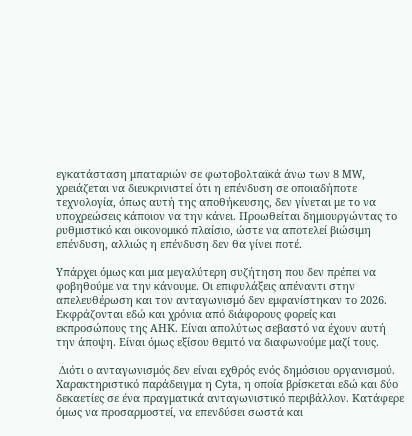εγκατάσταση μπαταριών σε φωτοβολταϊκά άνω των 8 MW, χρειάζεται να διευκρινιστεί ότι η επένδυση σε οποιαδήποτε τεχνολογία, όπως αυτή της αποθήκευσης, δεν γίνεται με το να υποχρεώσεις κάποιον να την κάνει. Προωθείται δημιουργώντας το ρυθμιστικό και οικονομικό πλαίσιο, ώστε να αποτελεί βιώσιμη επένδυση, αλλιώς η επένδυση δεν θα γίνει ποτέ.

Υπάρχει όμως και μια μεγαλύτερη συζήτηση που δεν πρέπει να φοβηθούμε να την κάνουμε. Οι επιφυλάξεις απέναντι στην απελευθέρωση και τον ανταγωνισμό δεν εμφανίστηκαν το 2026. Εκφράζονται εδώ και χρόνια από διάφορους φορείς και εκπροσώπους της ΑΗΚ. Είναι απολύτως σεβαστό να έχουν αυτή την άποψη. Είναι όμως εξίσου θεμιτό να διαφωνούμε μαζί τους.

 Διότι ο ανταγωνισμός δεν είναι εχθρός ενός δημόσιου οργανισμού. Χαρακτηριστικό παράδειγμα η Cyta, η οποία βρίσκεται εδώ και δύο δεκαετίες σε ένα πραγματικά ανταγωνιστικό περιβάλλον. Κατάφερε όμως να προσαρμοστεί, να επενδύσει σωστά και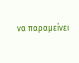να παραμείνει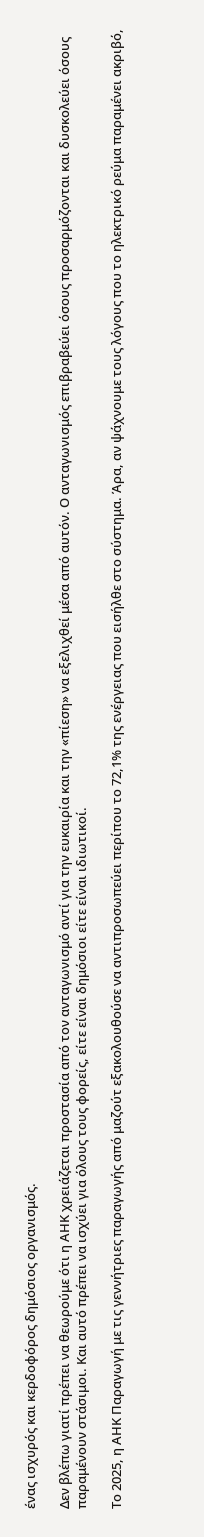ένας ισχυρός και κερδοφόρος δημόσιος οργανισμός.

Δεν βλέπω γιατί πρέπει να θεωρούμε ότι η ΑΗΚ χρειάζεται προστασία από τον ανταγωνισμό αντί για την ευκαιρία και την «πίεση» να εξελιχθεί μέσα από αυτόν. Ο ανταγωνισμός επιβραβεύει όσους προσαρμόζονται και δυσκολεύει όσους παραμένουν στάσιμοι. Και αυτό πρέπει να ισχύει για όλους τους φορείς, είτε είναι δημόσιοι είτε είναι ιδιωτικοί.

Το 2025, η ΑΗΚ Παραγωγή με τις γεννήτριες παραγωγής από μαζούτ εξακολουθούσε να αντιπροσωπεύει περίπου το 72,1% της ενέργειας που εισήλθε στο σύστημα. Άρα, αν ψάχνουμε τους λόγους που το ηλεκτρικό ρεύμα παραμένει ακριβό,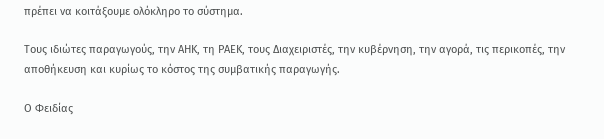πρέπει να κοιτάξουμε ολόκληρο το σύστημα.

Τους ιδιώτες παραγωγούς, την ΑΗΚ, τη ΡΑΕΚ, τους Διαχειριστές, την κυβέρνηση, την αγορά, τις περικοπές, την αποθήκευση και κυρίως το κόστος της συμβατικής παραγωγής.

Ο Φειδίας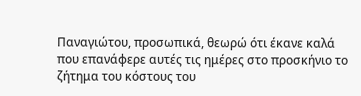Παναγιώτου, προσωπικά, θεωρώ ότι έκανε καλά που επανάφερε αυτές τις ημέρες στο προσκήνιο το ζήτημα του κόστους του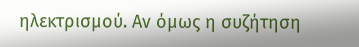ηλεκτρισμού. Αν όμως η συζήτηση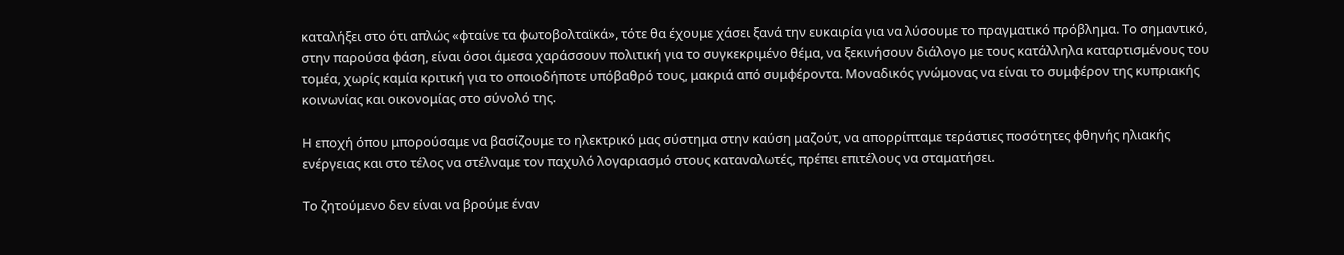καταλήξει στο ότι απλώς «φταίνε τα φωτοβολταϊκά», τότε θα έχουμε χάσει ξανά την ευκαιρία για να λύσουμε το πραγματικό πρόβλημα. Το σημαντικό, στην παρούσα φάση, είναι όσοι άμεσα χαράσσουν πολιτική για το συγκεκριμένο θέμα, να ξεκινήσουν διάλογο με τους κατάλληλα καταρτισμένους του τομέα, χωρίς καμία κριτική για το οποιοδήποτε υπόβαθρό τους, μακριά από συμφέροντα. Μοναδικός γνώμονας να είναι το συμφέρον της κυπριακής κοινωνίας και οικονομίας στο σύνολό της.

Η εποχή όπου μπορούσαμε να βασίζουμε το ηλεκτρικό μας σύστημα στην καύση μαζούτ, να απορρίπταμε τεράστιες ποσότητες φθηνής ηλιακής ενέργειας και στο τέλος να στέλναμε τον παχυλό λογαριασμό στους καταναλωτές, πρέπει επιτέλους να σταματήσει.

Το ζητούμενο δεν είναι να βρούμε έναν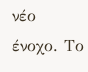νέο ένοχο. Το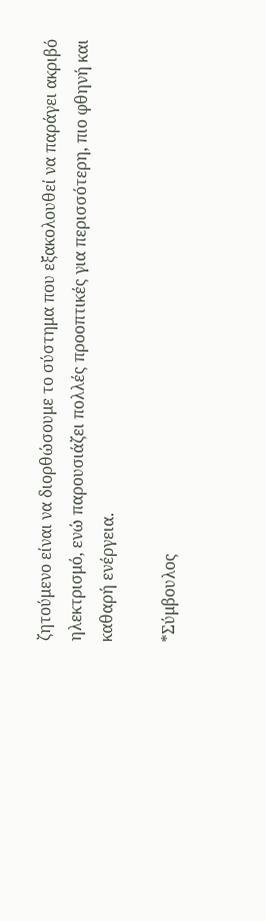ζητούμενο είναι να διορθώσουμε το σύστημα που εξακολουθεί να παράγει ακριβό ηλεκτρισμό, ενώ παρουσιάζει πολλές προοπτικές για περισσότερη, πιο φθηνή και καθαρή ενέργεια.

*Σύμβουλος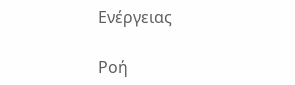Ενέργειας

Ροή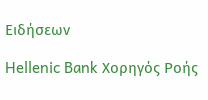Ειδήσεων

Hellenic Bank Χορηγός Ροής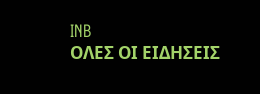INB
ΟΛΕΣ ΟΙ ΕΙΔΗΣΕΙΣ